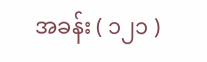အခန်း ( ၁၂၁ )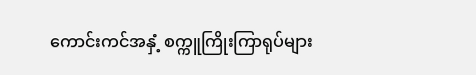ကောင်းကင်အနှံ့ စက္ကူကြိုးကြာရုပ်များ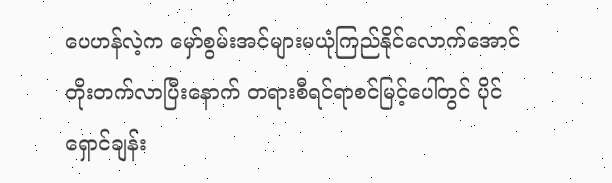ပေဟန်လဲ့က မှော်စွမ်းအင်များမယုံကြည်နိုင်လောက်အောင်တိုးတက်လာပြီးနောက် တရားစီရင်ရာစင်မြင့်ပေါ်တွင် ပိုင်ရှောင်ချန်း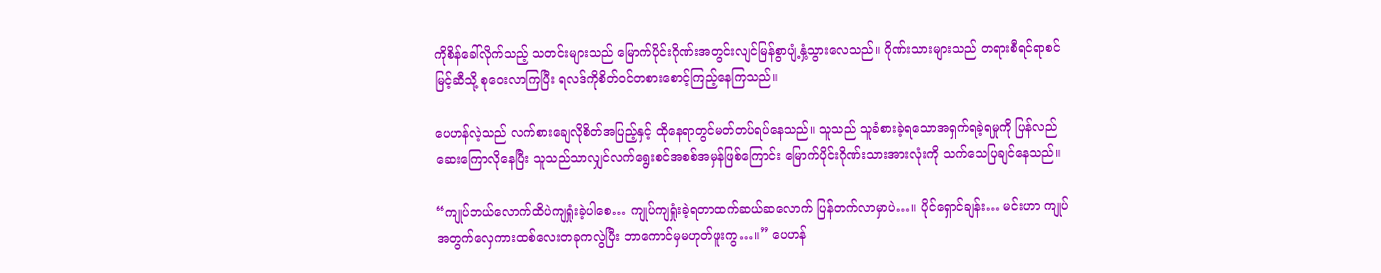ကိုစိန်ခေါ်လိုက်သည့် သတင်းများသည် မြောက်ပိုင်းဂိုဏ်းအတွင်းလျင်မြန်စွာပျံ့နှံ့သွားလေသည်။ ဂိုဏ်းသားများသည် တရားစီရင်ရာစင်မြင့်ဆီသို့ စုဝေးလာကြပြီး ရလဒ်ကိုစိတ်ဝင်တစားစောင့်ကြည့်နေကြသည်။

ပေဟန်လဲ့သည် လက်စားချေလိုစိတ်အပြည့်နှင့် ထိုနေရာတွင်မတ်တပ်ရပ်နေသည်။ သူသည် သူခံစားခဲ့ရသောအရှက်ရခဲ့ရမှုကို ပြန်လည်ဆေးကြောလိုနေပြီး သူသည်သာလျှင်လက်ရွေးစင်အစစ်အမှန်ဖြစ်ကြောင်း မြောက်ပိုင်းဂိုဏ်းသားအားလုံးကို သက်သေပြချင်နေသည်။

“ကျုပ်ဘယ်လောက်ထိပဲကျရှုံးခဲ့ပါစေ… ကျုပ်ကျရှုံးခဲ့ရတာထက်ဆယ်ဆလောက် ပြန်တက်လာမှာပဲ…။ ပိုင်ရှောင်ချန်း… မင်းဟာ ကျုပ်အတွက်လှေကားထစ်လေးတခုကလွဲပြီး ဘာကောင်မှမဟုတ်ဖူးကွ…။” ပေဟန်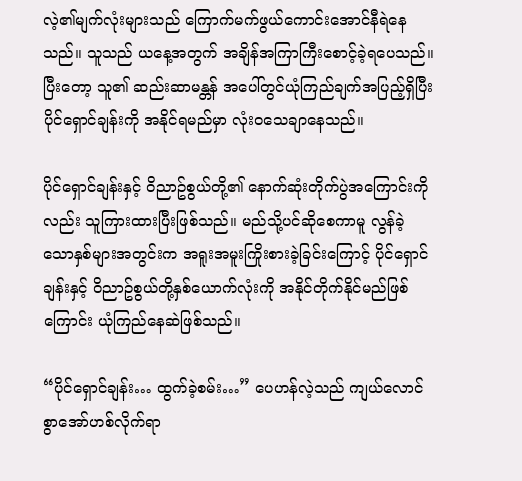လဲ့၏မျက်လုံးများသည် ကြောက်မက်ဖွယ်ကောင်းအောင်နီရဲနေသည်။ သူသည် ယနေ့အတွက် အချိန်အကြာကြီးစောင့်ခဲ့ရပေသည်။ ပြီးတော့ သူ၏ ဆည်းဆာမန္တန် အပေါ်တွင်ယုံကြည်ချက်အပြည့်ရှိပြီး ပိုင်ရှောင်ချန်းကို အနိုင်ရမည်မှာ လုံးဝသေချာနေသည်။

ပိုင်ရှောင်ချန်းနှင့် ဝိညာဥ်စွယ်တို့၏ နောက်ဆုံးတိုက်ပွဲအကြောင်းကိုလည်း သူကြားထားပြီးဖြစ်သည်။ မည်သို့ပင်ဆိုစေကာမူ လွန်ခဲ့သောနှစ်များအတွင်းက အရူးအမူးကြိုးစားခဲ့ခြင်းကြောင့် ပိုင်ရှောင်ချန်းနှင့် ဝိညာဥ်စွယ်တို့နှစ်ယောက်လုံးကို အနိုင်တိုက်နိုင်မည်ဖြစ်ကြောင်း ယုံကြည်နေဆဲဖြစ်သည်။

“ပိုင်ရှောင်ချန်း… ထွက်ခဲ့စမ်း…” ပေဟန်လဲ့သည် ကျယ်လောင်စွာအော်ဟစ်လိုက်ရာ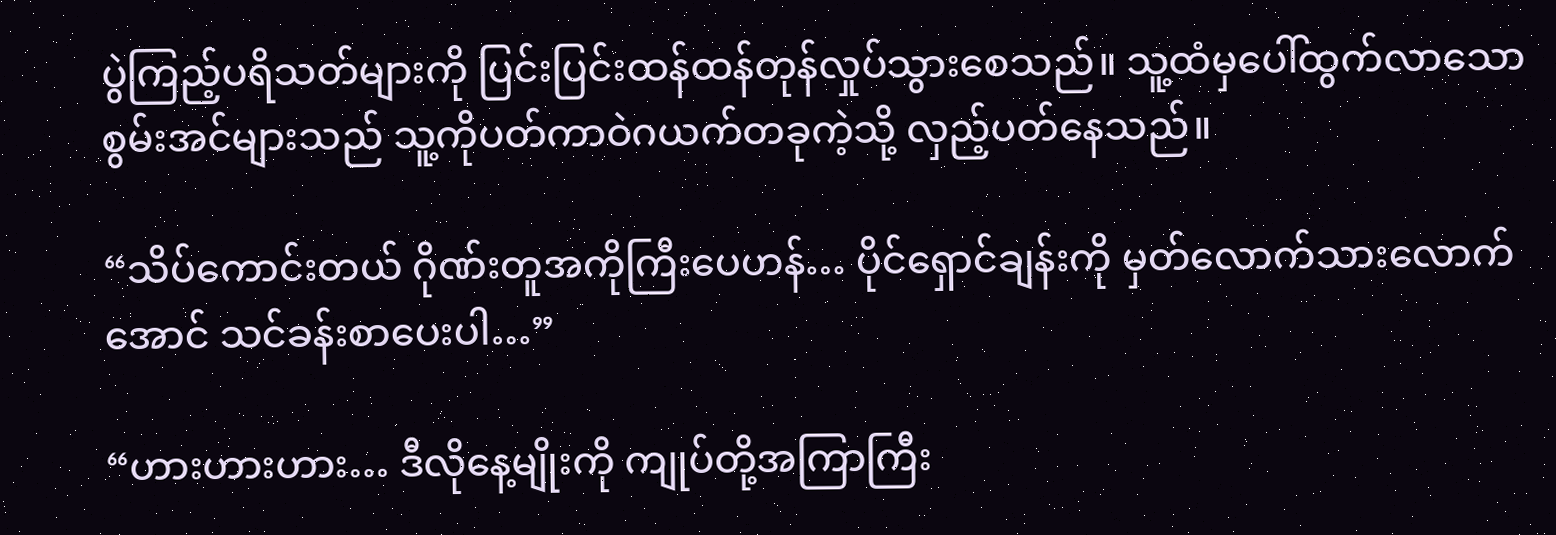ပွဲကြည့်ပရိသတ်များကို ပြင်းပြင်းထန်ထန်တုန်လှုပ်သွားစေသည်။ သူ့ထံမှပေါ်ထွက်လာသော စွမ်းအင်များသည် သူ့ကိုပတ်ကာဝဲဂယက်တခုကဲ့သို့ လှည့်ပတ်နေသည်။

“သိပ်ကောင်းတယ် ဂိုဏ်းတူအကိုကြီးပေဟန်… ပိုင်ရှောင်ချန်းကို မှတ်လောက်သားလောက်အောင် သင်ခန်းစာပေးပါ…”

“ဟားဟားဟား… ဒီလိုနေ့မျိုးကို ကျုပ်တို့အကြာကြီး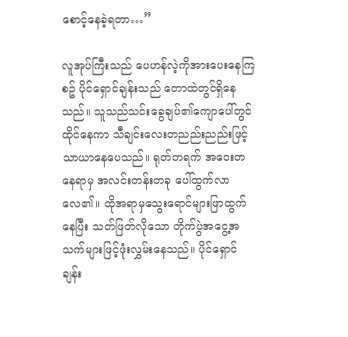စောင့်နေခဲ့ရတာ…”

လူအုပ်ကြီးသည် ပေဟန်လဲ့ကိုအားပေးနေကြစဥ် ပိုင်ရှောင်ချန်းသည် တောထဲတွင်ရှိနေသည်။ သူသည်သင်းခွေချပ်၏ကျောပေါ်တွင်ထိုင်နေကာ သီချင်းလေးတညည်းညည်းဖြင့် သာယာနေပေသည်။ ရုတ်တရက် အဝေးတနေရာမှ အလင်းတန်းတခု ပေါ်ထွက်လာလေ၏။ ထိုအရာမှသွေးရောင်များဖြာထွက်နေပြီး သတ်ဖြတ်လိုသော တိုက်ပွဲအငွေ့အသက်များဖြင့်ဖုံးလွှမ်းနေသည်။ ပိုင်ရှောင်ချန်း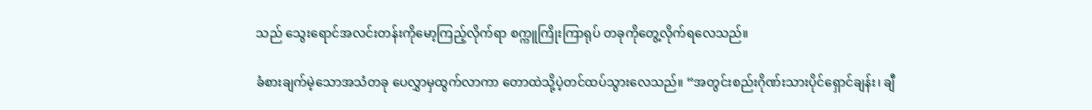သည် သွေးရောင်အလင်းတန်းကိုမော့ကြည့်လိုက်ရာ စက္ကူကြိုးကြာရုပ် တခုကိုတွေ့လိုက်ရလေသည်။

ခံစားချက်မဲ့သောအသံတခု ပေလွှာမှထွက်လာကာ တောထဲသို့ပဲ့တင်ထပ်သွားလေသည်။ “အတွင်းစည်းဂိုဏ်းသားပိုင်ရှောင်ချန်း၊ ချီ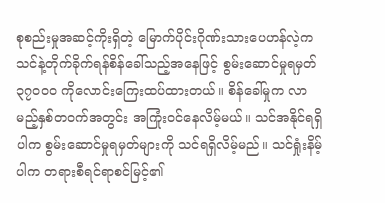စုစည်းမှုအဆင့်ကိုးရှိတဲ့ မြောက်ပိုင်းဂိုဏ်းသားပေဟန်လဲ့က သင်နဲ့တိုက်ခိုက်ရန်စိန်ခေါ်သည့်အနေဖြင့် စွမ်းဆောင်မှုရမှတ် ၃၇၀၀၀ ကိုလောင်းကြေးထပ်ထားတယ်။ စိန်ခေါ်မှုက လာမည့်နှစ်တဝက်အတွင်း အကြုံးဝင်နေလိမ့်မယ်။ သင်အနိုင်ရရှိပါက စွမ်းဆောင်မှုရမှတ်များကို သင်ရရှိလိမ့်မည်။ သင်ရှုံးနိမ့်ပါက တရားစီရင်ရာစင်မြင့်၏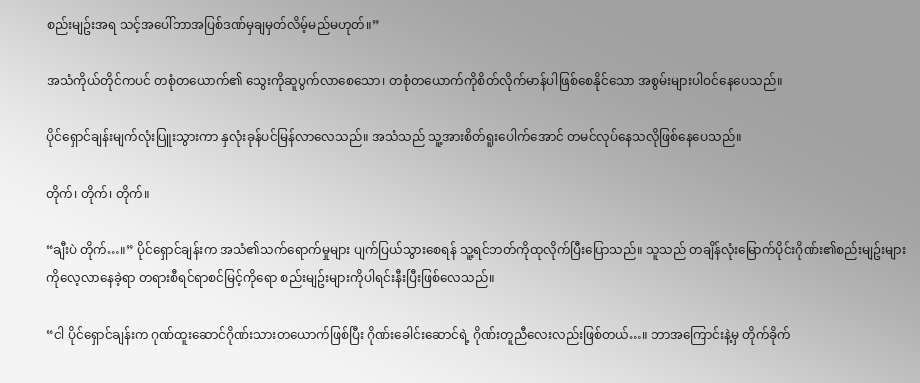စည်းမျဥ်းအရ သင့်အပေါ်ဘာအပြစ်ဒဏ်မှချမှတ်လိမ့်မည်မဟုတ်။”

အသံကိုယ်တိုင်ကပင် တစုံတယောက်၏ သွေးကိုဆူပွက်လာစေသော၊ တစုံတယောက်ကိုစိတ်လိုက်မာန်ပါဖြစ်စေနိုင်သော အစွမ်းများပါဝင်နေပေသည်။

ပိုင်ရှောင်ချန်းမျက်လုံးပြူးသွားကာ နှလုံးခုန်ပင်မြန်လာလေသည်။ အသံသည် သူ့အားစိတ်ရူးပေါက်အောင် တမင်လုပ်နေသလိုဖြစ်နေပေသည်။

တိုက်၊ တိုက်၊ တိုက်။

“ချီးပဲ တိုက်…။” ပိုင်ရှောင်ချန်းက အသံ၏သက်ရောက်မှုများ ပျက်ပြယ်သွားစေရန် သူ့ရင်ဘတ်ကိုထုလိုက်ပြီးပြောသည်။ သူသည် တချိန်လုံးမြောက်ပိုင်းဂိုဏ်း၏စည်းမျဥ်းများကိုလေ့လာနေခဲ့ရာ တရားစီရင်ရာစင်မြင့်ကိုရော စည်းမျဥ်းများကိုပါရင်းနီးပြီးဖြစ်လေသည်။

“ငါ ပိုင်ရှောင်ချန်းက ဂုဏ်ထူးဆောင်ဂိုဏ်းသားတယောက်ဖြစ်ပြီး ဂိုဏ်းခေါင်းဆောင်ရဲ့ ဂိုဏ်းတူညီလေးလည်းဖြစ်တယ်…။ ဘာအကြောင်းနဲ့မှ တိုက်ခိုက်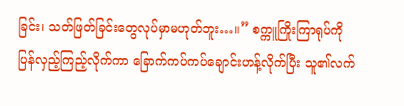ခြင်း၊ သတ်ဖြတ်ခြင်းတွေလုပ်မှာမဟုတ်ဘူး…။” စက္ကူကြိုးကြာရုပ်ကို ပြန်လှည့်ကြည့်လိုက်ကာ ခြောက်ကပ်ကပ်ချောင်းဟန့်လိုက်ပြီး သူ၏လက်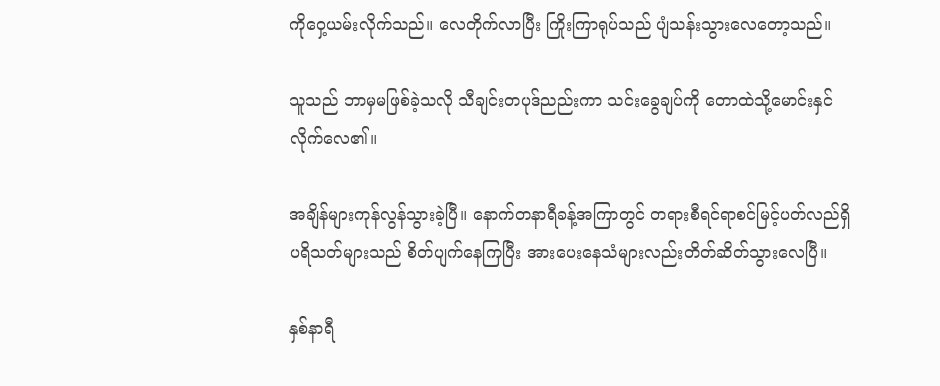ကိုဝှေ့ယမ်းလိုက်သည်။ လေတိုက်လာပြီး ကြိုးကြာရုပ်သည် ပျံသန်းသွားလေတော့သည်။

သူသည် ဘာမှမဖြစ်ခဲ့သလို သီချင်းတပုဒ်ညည်းကာ သင်းခွေချပ်ကို တောထဲသို့မောင်းနှင်လိုက်လေ၏။

အချိန်များကုန်လွန်သွားခဲ့ပြီ။ နောက်တနာရီခန့်အကြာတွင် တရားစီရင်ရာစင်မြင့်ပတ်လည်ရှိ ပရိသတ်များသည် စိတ်ပျက်နေကြပြီး အားပေးနေသံများလည်းတိတ်ဆိတ်သွားလေပြီ။

နှစ်နာရီ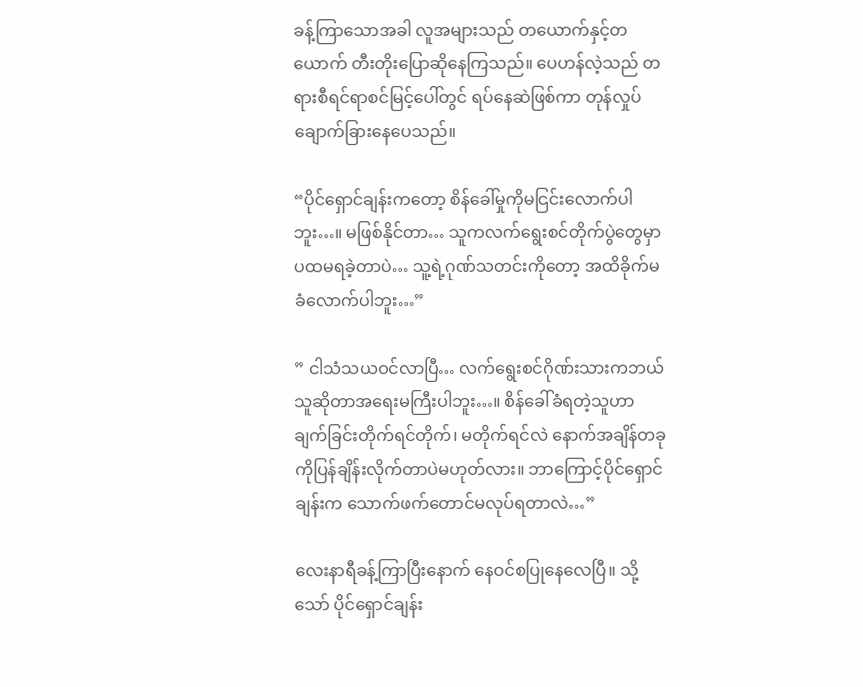ခန့်ကြာသောအခါ လူအများသည် တယောက်နှင့်တယောက် တီးတိုးပြောဆိုနေကြသည်။ ပေဟန်လဲ့သည် တရားစီရင်ရာစင်မြင့်ပေါ်တွင် ရပ်နေဆဲဖြစ်ကာ တုန်လှုပ်ချောက်ခြားနေပေသည်။

“ပိုင်ရှောင်ချန်းကတော့ စိန်ခေါ်မှုကိုမငြင်းလောက်ပါဘူး…။ မဖြစ်နိုင်တာ… သူကလက်ရွေးစင်တိုက်ပွဲတွေမှာ ပထမရခဲ့တာပဲ… သူ့ရဲ့ဂုဏ်သတင်းကိုတော့ အထိခိုက်မခံလောက်ပါဘူး…”

” ငါသံသယဝင်လာပြီ… လက်ရွေးစင်ဂိုဏ်းသားကဘယ်သူဆိုတာအရေးမကြီးပါဘူး…။ စိန်ခေါ်ခံရတဲ့သူဟာ ချက်ခြင်းတိုက်ရင်တိုက်၊ မတိုက်ရင်လဲ နောက်အချိန်တခုကိုပြန်ချိန်းလိုက်တာပဲမဟုတ်လား။ ဘာကြောင့်ပိုင်ရှောင်ချန်းက သောက်ဖက်တောင်မလုပ်ရတာလဲ…”

လေးနာရီခန့်ကြာပြီးနောက် နေဝင်စပြုနေလေပြီ။ သို့သော် ပိုင်ရှောင်ချန်း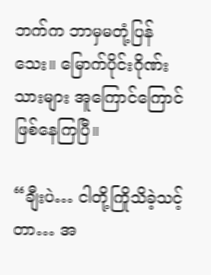ဘက်က ဘာမှမတုံ့ပြန်သေး။ မြောက်ပိုင်းဂိုဏ်းသားများ အူကြောင်ကြောင်ဖြစ်နေကြပြီ။

“ချီးပဲ… ငါတို့ကြိုသိခဲ့သင့်တာ… အ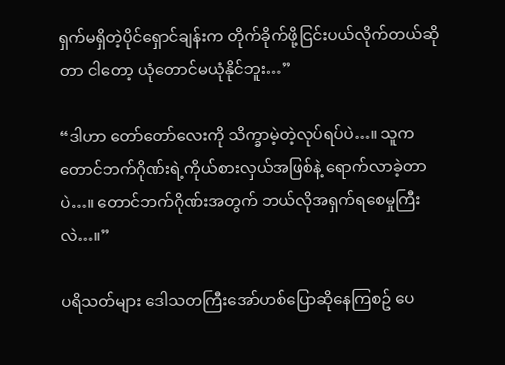ရှက်မရှိတဲ့ပိုင်ရှောင်ချန်းက တိုက်ခိုက်ဖို့ငြင်းပယ်လိုက်တယ်ဆိုတာ ငါတော့ ယုံတောင်မယုံနိုင်ဘူး…”

“ဒါဟာ တော်တော်လေးကို သိက္ခာမဲ့တဲ့လုပ်ရပ်ပဲ…။ သူက တောင်ဘက်ဂိုဏ်းရဲ့ကိုယ်စားလှယ်အဖြစ်နဲ့ ရောက်လာခဲ့တာပဲ…။ တောင်ဘက်ဂိုဏ်းအတွက် ဘယ်လိုအရှက်ရစေမှုကြီးလဲ…။”

ပရိသတ်များ ဒေါသတကြီးအော်ဟစ်ပြောဆိုနေကြစဥ် ပေ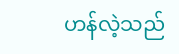ဟန်လဲ့သည်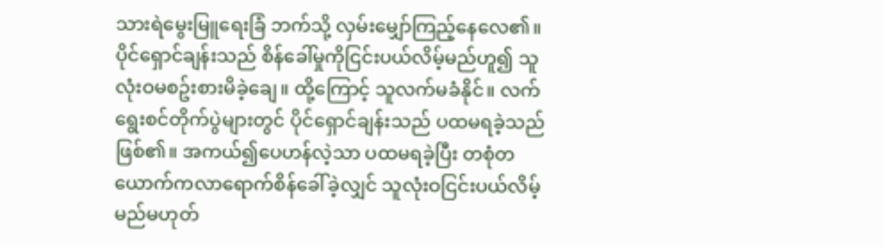သားရဲမွေးမြူရေးခြံ ဘက်သို့ လှမ်းမျှော်ကြည့်နေလေ၏။ ပိုင်ရှောင်ချန်းသည် စိန်ခေါ်မှုကိုငြင်းပယ်လိမ့်မည်ဟူ၍ သူလုံးဝမစဥ်းစားမိခဲ့ချေ။ ထို့ကြောင့် သူလက်မခံနိုင်။ လက်ရွေးစင်တိုက်ပွဲများတွင် ပိုင်ရှောင်ချန်းသည် ပထမရခဲ့သည်ဖြစ်၏။ အကယ်၍ပေဟန်လဲ့သာ ပထမရခဲ့ပြီး တစုံတယောက်ကလာရောက်စိန်ခေါ်ခဲ့လျှင် သူလုံးဝငြင်းပယ်လိမ့်မည်မဟုတ်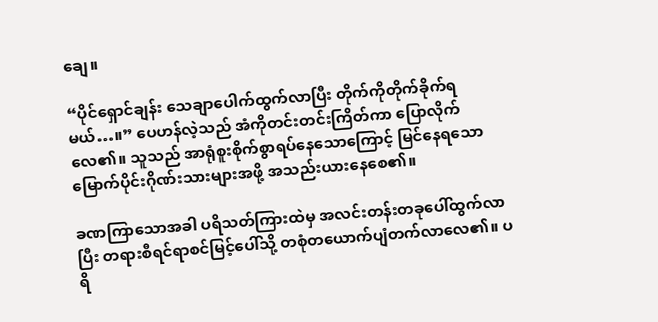ချေ။

“ပိုင်ရှောင်ချန်း သေချာပေါက်ထွက်လာပြီး တိုက်ကိုတိုက်ခိုက်ရမယ်…။” ပေဟန်လဲ့သည် အံကိုတင်းတင်းကြိတ်ကာ ပြောလိုက်လေ၏။ သူသည် အာရုံစူးစိုက်စွာရပ်နေသောကြောင့် မြင်နေရသောမြောက်ပိုင်းဂိုဏ်းသားများအဖို့ အသည်းယားနေစေ၏။

ခဏကြာသောအခါ ပရိသတ်ကြားထဲမှ အလင်းတန်းတခုပေါ်ထွက်လာပြီး တရားစီရင်ရာစင်မြင့်ပေါ်သို့ တစုံတယောက်ပျံတက်လာလေ၏။ ပရိ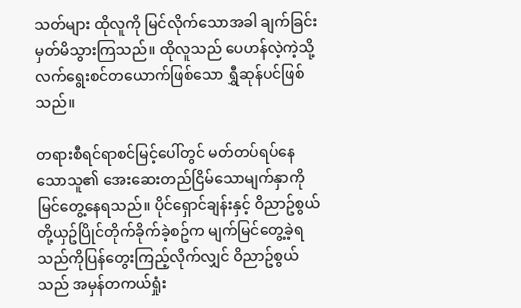သတ်များ ထိုလူကို မြင်လိုက်သောအခါ ချက်ခြင်းမှတ်မိသွားကြသည်။ ထိုလူသည် ပေဟန်လဲ့ကဲ့သို့လက်ရွေးစင်တယောက်ဖြစ်သော ရွှီဆုန်ပင်ဖြစ်သည်။

တရားစီရင်ရာစင်မြင့်ပေါ်တွင် မတ်တပ်ရပ်နေသောသူ၏ အေးဆေးတည်ငြိမ်သောမျက်နှာကို မြင်တွေ့နေရသည်။ ပိုင်ရှောင်ချန်းနှင့် ဝိညာဥ်စွယ်တို့ယှဥ်ပြိုင်တိုက်ခိုက်ခဲ့စဥ်က မျက်မြင်တွေ့ခဲ့ရသည်ကိုပြန်တွေးကြည့်လိုက်လျှင် ဝိညာဥ်စွယ်သည် အမှန်တကယ်ရှုံး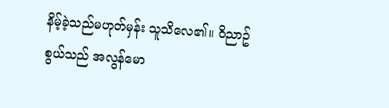နိမ့်ခဲ့သည်မဟုတ်မှန်း သူသိလေ၏။ ဝိညာဥ်စွယ်သည် အလွန်မော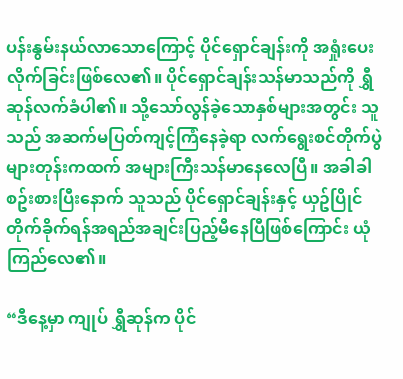ပန်းနွမ်းနယ်လာသောကြောင့် ပိုင်ရှောင်ချန်းကို အရှုံးပေးလိုက်ခြင်းဖြစ်လေ၏။ ပိုင်ရှောင်ချန်းသန်မာသည်ကို ရွှီဆုန်လက်ခံပါ၏။ သို့သော်လွန်ခဲ့သောနှစ်များအတွင်း သူသည် အဆက်မပြတ်ကျင့်ကြံနေခဲ့ရာ လက်ရွေးစင်တိုက်ပွဲများတုန်းကထက် အများကြီးသန်မာနေလေပြီ။ အခါခါစဥ်းစားပြီးနောက် သူသည် ပိုင်ရှောင်ချန်းနှင့် ယှဥ်ပြိုင်တိုက်ခိုက်ရန်အရည်အချင်းပြည့်မီနေပြီဖြစ်ကြောင်း ယုံကြည်လေ၏။

“ဒီနေ့မှာ ကျုပ် ရွှီဆုန်က ပိုင်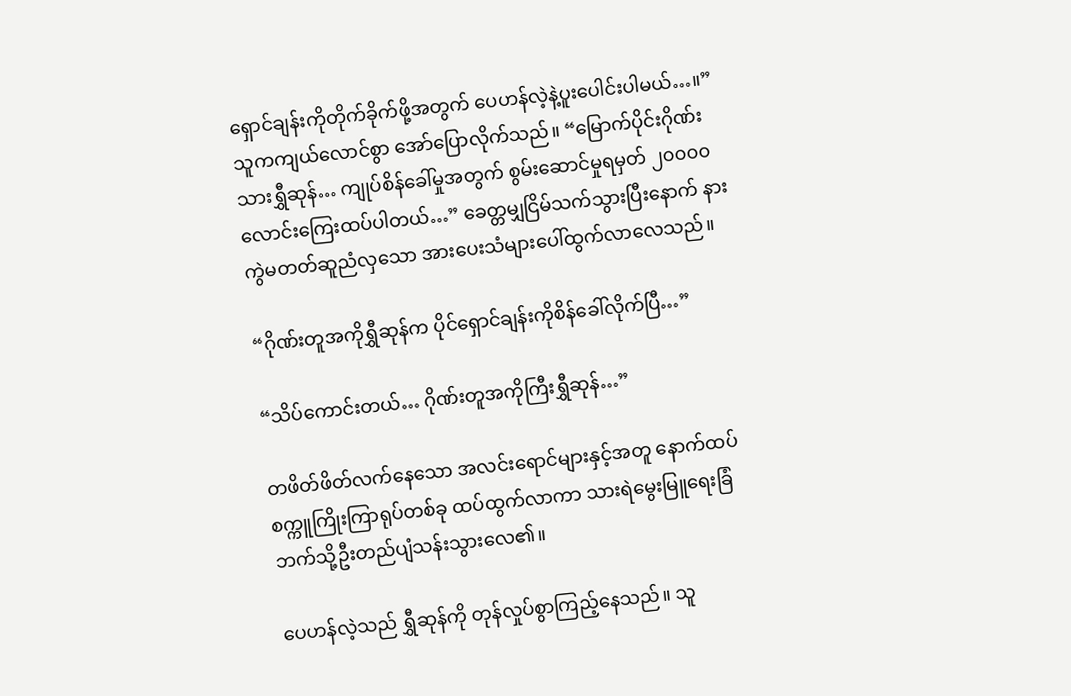ရှောင်ချန်းကိုတိုက်ခိုက်ဖို့အတွက် ပေဟန်လဲ့နဲ့ပူးပေါင်းပါမယ်…။” သူကကျယ်လောင်စွာ အော်ပြောလိုက်သည်။ “မြောက်ပိုင်းဂိုဏ်းသားရွှီဆုန်… ကျုပ်စိန်ခေါ်မှုအတွက် စွမ်းဆောင်မှုရမှတ် ၂၀၀၀၀ လောင်းကြေးထပ်ပါတယ်…” ခေတ္တမျှငြိမ်သက်သွားပြီးနောက် နားကွဲမတတ်ဆူညံလှသော အားပေးသံများပေါ်ထွက်လာလေသည်။

“ဂိုဏ်းတူအကိုရွှီဆုန်က ပိုင်ရှောင်ချန်းကိုစိန်ခေါ်လိုက်ပြီ…”

“သိပ်ကောင်းတယ်… ဂိုဏ်းတူအကိုကြီးရွှီဆုန်…”

တဖိတ်ဖိတ်လက်နေသော အလင်းရောင်များနှင့်အတူ နောက်ထပ်စက္ကူကြိုးကြာရုပ်တစ်ခု ထပ်ထွက်လာကာ သားရဲမွေးမြူရေးခြံ ဘက်သို့ဦးတည်ပျံသန်းသွားလေ၏။

ပေဟန်လဲ့သည် ရွှီဆုန်ကို တုန်လှုပ်စွာကြည့်နေသည်။ သူ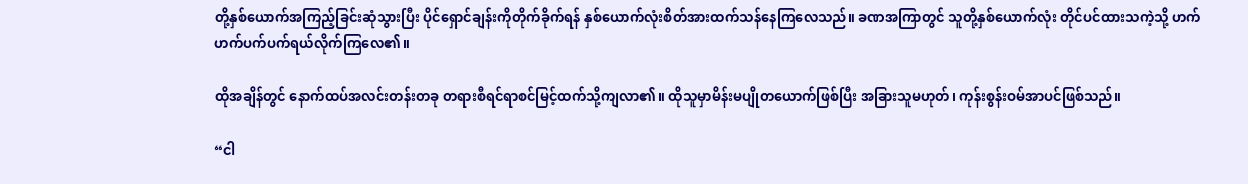တို့နှစ်ယောက်အကြည့်ခြင်းဆုံသွားပြီး ပိုင်ရှောင်ချန်းကိုတိုက်ခိုက်ရန် နှစ်ယောက်လုံးစိတ်အားထက်သန်နေကြလေသည်။ ခဏအကြာတွင် သူတို့နှစ်ယောက်လုံး တိုင်ပင်ထားသကဲ့သို့ ဟက်ဟက်ပက်ပက်ရယ်လိုက်ကြလေ၏။

ထိုအချိန်တွင် နောက်ထပ်အလင်းတန်းတခု တရားစီရင်ရာစင်မြင့်ထက်သို့ကျလာ၏။ ထိုသူမှာမိန်းမပျိုတယောက်ဖြစ်ပြီး အခြားသူမဟုတ်၊ ကုန်းစွန်းဝမ်အာပင်ဖြစ်သည်။

“ငါ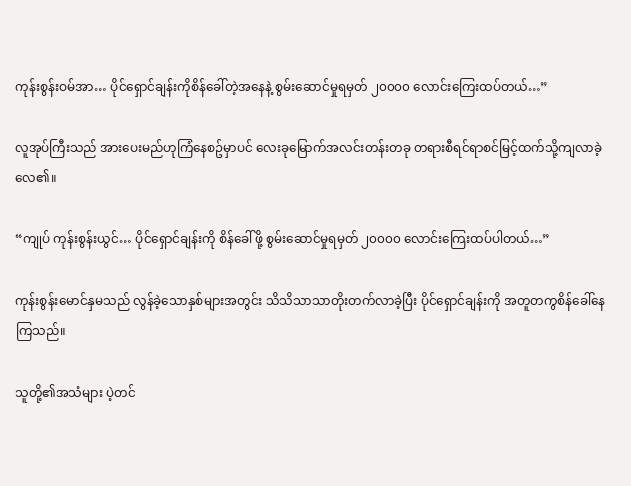ကုန်းစွန်းဝမ်အာ… ပိုင်ရှောင်ချန်းကိုစိန်ခေါ်တဲ့အနေနဲ့ စွမ်းဆောင်မှုရမှတ် ၂၀၀၀၀ လောင်းကြေးထပ်တယ်…”

လူအုပ်ကြီးသည် အားပေးမည်ဟုကြံနေစဥ်မှာပင် လေးခုမြောက်အလင်းတန်းတခု တရားစီရင်ရာစင်မြင့်ထက်သို့ကျလာခဲ့လေ၏။

“ကျုပ် ကုန်းစွန်းယွင်… ပိုင်ရှောင်ချန်းကို စိန်ခေါ်ဖို့ စွမ်းဆောင်မှုရမှတ် ၂၀၀၀၀ လောင်းကြေးထပ်ပါတယ်…”

ကုန်းစွန်းမောင်နှမသည် လွန်ခဲ့သောနှစ်များအတွင်း သိသိသာသာတိုးတက်လာခဲ့ပြီး ပိုင်ရှောင်ချန်းကို အတူတကွစိန်ခေါ်နေကြသည်။

သူတို့၏အသံများ ပဲ့တင်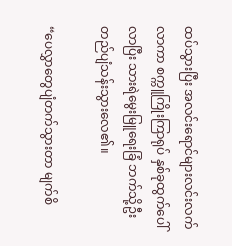ထပ်သွားပြီး အလင်းရောင်များလင်းလက်လာကာ စက္ကူကြိုးကြာရုပ် နှစ်ခုထွက်ပေါ်လာပြီး သားရဲမွေးမြူရေးခြံ ဘက်သို့ဦးတည်ပျံသန်းသွားလေ၏။

“ပေလွှာတွေပျံတက်သွားတာ မျက်စိ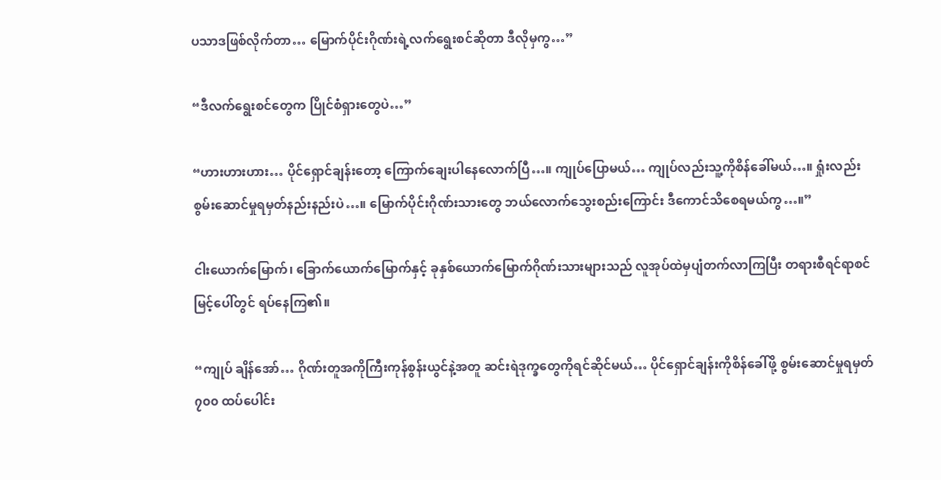ပသာဒဖြစ်လိုက်တာ… မြောက်ပိုင်းဂိုဏ်းရဲ့လက်ရွေးစင်ဆိုတာ ဒီလိုမှကွ…”

“ဒီလက်ရွေးစင်တွေက ပြိုင်စံရှားတွေပဲ…”

“ဟားဟားဟား… ပိုင်ရှောင်ချန်းတော့ ကြောက်ချေးပါနေလောက်ပြီ…။ ကျုပ်ပြောမယ်… ကျုပ်လည်းသူ့ကိုစိန်ခေါ်မယ်…။ ရှုံးလည်း စွမ်းဆောင်မှုရမှတ်နည်းနည်းပဲ…။ မြောက်ပိုင်းဂိုဏ်းသားတွေ ဘယ်လောက်သွေးစည်းကြောင်း ဒီကောင်သိစေရမယ်ကွ…။”

ငါးယောက်မြောက်၊ ခြောက်ယောက်မြောက်နှင့် ခုနှစ်ယောက်မြောက်ဂိုဏ်းသားများသည် လူအုပ်ထဲမှပျံတက်လာကြပြီး တရားစီရင်ရာစင်မြင့်ပေါ်တွင် ရပ်နေကြ၏။

“ကျုပ် ချိန်အော်… ဂိုဏ်းတူအကိုကြီးကုန်စွန်းယွင်နဲ့အတူ ဆင်းရဲဒုက္ခတွေကိုရင်ဆိုင်မယ်… ပိုင်ရှောင်ချန်းကိုစိန်ခေါ်ဖို့ စွမ်းဆောင်မှုရမှတ် ၇၀၀ ထပ်ပေါင်း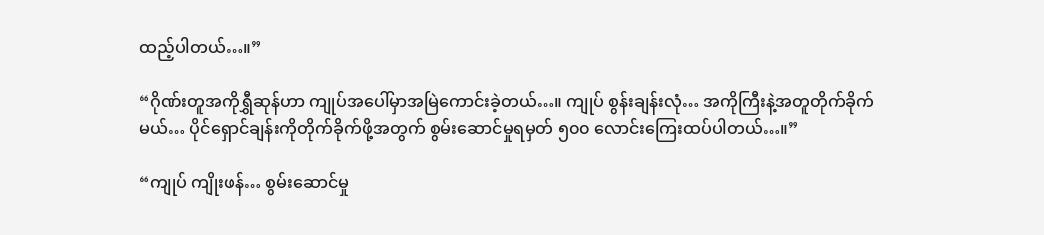ထည့်ပါတယ်…။”

“ဂိုဏ်းတူအကိုရွှီဆုန်ဟာ ကျုပ်အပေါ်မှာအမြဲကောင်းခဲ့တယ်…။ ကျုပ် စွန်းချန်းလုံ… အကိုကြီးနဲ့အတူတိုက်ခိုက်မယ်… ပိုင်ရှောင်ချန်းကိုတိုက်ခိုက်ဖို့အတွက် စွမ်းဆောင်မှုရမှတ် ၅၀၀ လောင်းကြေးထပ်ပါတယ်…။”

“ကျုပ် ကျိုးဖန်… စွမ်းဆောင်မှု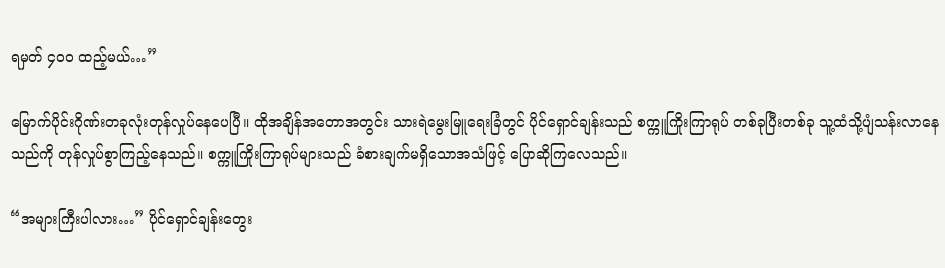ရမှတ် ၄၀၀ ထည့်မယ်…”

မြောက်ပိုင်းဂိုဏ်းတခုလုံးတုန်လှုပ်နေပေပြီ။ ထိုအချိန်အတောအတွင်း သားရဲမွေးမြူရေးခြံတွင် ပိုင်ရှောင်ချန်းသည် စက္ကူကြိုးကြာရုပ် တစ်ခုပြီးတစ်ခု သူ့ထံသို့ပျံသန်းလာနေသည်ကို တုန်လှုပ်စွာကြည့်နေသည်။ စက္ကူကြိုးကြာရုပ်များသည် ခံစားချက်မရှိသောအသံဖြင့် ပြောဆိုကြလေသည်။

“အများကြီးပါလား…” ပိုင်ရှောင်ချန်းတွေး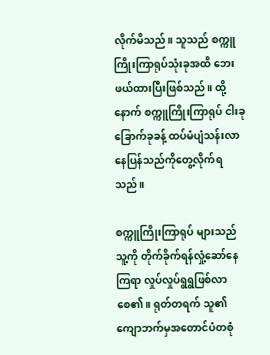လိုက်မိသည်။ သူသည် စက္ကူကြိုးကြာရုပ်သုံးခုအထိ ဘေးဖယ်ထားပြီးဖြစ်သည်။ ထို့နောက် စက္ကူကြိုးကြာရုပ် ငါးခုခြောက်ခုခန့် ထပ်မံပျံသန်းလာနေပြန်သည်ကိုတွေ့လိုက်ရသည်။

စက္ကူကြိုးကြာရုပ် များသည် သူ့ကို တိုက်ခိုက်ရန်လှုံ့ဆော်နေကြရာ လှုပ်လှုပ်ရွရွဖြစ်လာစေ၏။ ရုတ်တရက် သူ၏ကျောဘက်မှအတောင်ပံတစုံ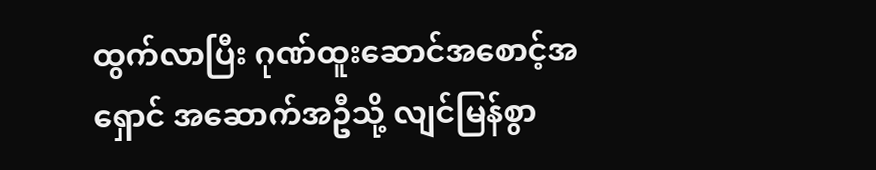ထွက်လာပြီး ဂုဏ်ထူးဆောင်အစောင့်အရှောင် အဆောက်အဦသို့ လျင်မြန်စွာ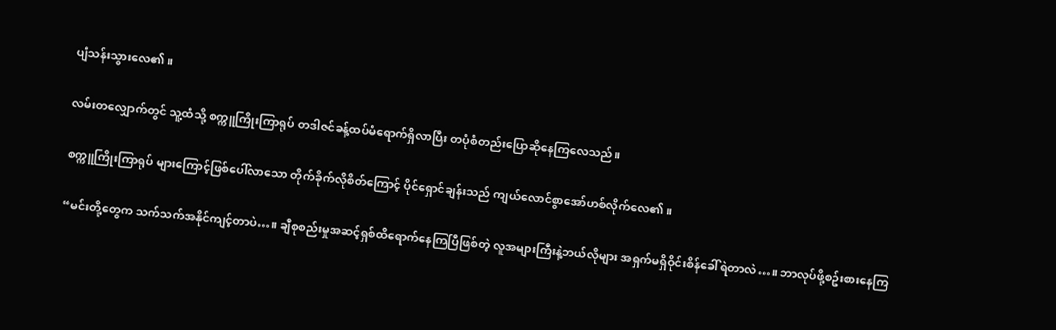ပျံသန်းသွားလေ၏။

လမ်းတလျှောက်တွင် သူ့ထံသို့ စက္ကူကြိုးကြာရုပ် တဒါဇင်ခန့်ထပ်မံရောက်ရှိလာပြီး တပုံစံတည်းပြောဆိုနေကြလေသည်။

စက္ကူကြိုးကြာရုပ် များကြောင့်ဖြစ်ပေါ်လာသော တိုက်ခိုက်လိုစိတ်ကြောင့် ပိုင်ရှောင်ချန်းသည် ကျယ်လောင်စွာအော်ဟစ်လိုက်လေ၏။

“မင်းတို့တွေက သက်သက်အနိုင်ကျင့်တာပဲ…။ ချီစုစည်းမှုအဆင့်ရှစ်ထိရောက်နေကြပြီဖြစ်တဲ့ လူအများကြီးနဲ့ဘယ်လိုများ အရှက်မရှိဝိုင်းစိန်ခေါ်ရဲတာလဲ…။ ဘာလုပ်ဖို့စဥ်းစားနေကြ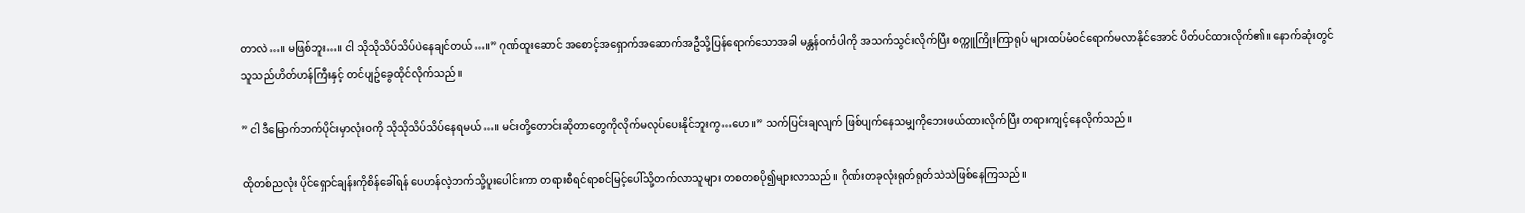တာလဲ…။ မဖြစ်ဘူး…။ ငါ သိုသိုသိပ်သိပ်ပဲနေချင်တယ်…။” ဂုဏ်ထူးဆောင် အစောင့်အရှောက်အဆောက်အဦသို့ပြန်ရောက်သောအခါ မန္တန်ဝင်္ကပါကို အသက်သွင်းလိုက်ပြီး စက္ကူကြိုးကြာရုပ် များထပ်မံဝင်ရောက်မလာနိုင်အောင် ပိတ်ပင်ထားလိုက်၏။ နောက်ဆုံးတွင် သူသည်ဟိတ်ဟန်ကြီးနှင့် တင်ပျဥ်ခွေထိုင်လိုက်သည်။

” ငါ ဒီမြောက်ဘက်ပိုင်းမှာလုံးဝကို သိုသိုသိပ်သိပ်နေရမယ်…။ မင်းတို့တောင်းဆိုတာတွေကိုလိုက်မလုပ်ပေးနိုင်ဘူးကွ…ဟေ။” သက်ပြင်းချလျက် ဖြစ်ပျက်နေသမျှကိုဘေးဖယ်ထားလိုက်ပြီး တရားကျင့်နေလိုက်သည်။

ထိုတစ်ညလုံး ပိုင်ရှောင်ချန်းကိုစိန်ခေါ်ရန် ပေဟန်လဲ့ဘက်သို့ပူးပေါင်းကာ တရားစီရင်ရာစင်မြင့်ပေါ်သို့တက်လာသူများ တစတစပို၍များလာသည်။ ဂိုဏ်းတခုလုံးရုတ်ရုတ်သဲသဲဖြစ်နေကြသည်။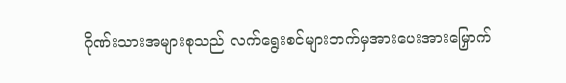ဂိုဏ်းသားအများစုသည် လက်ရွေးစင်များဘက်မှအားပေးအားမြှောက်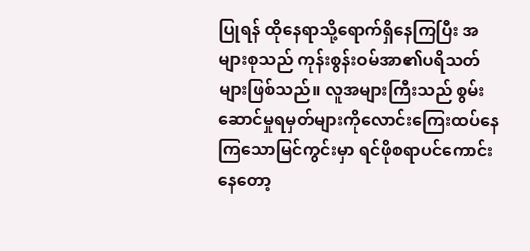ပြုရန် ထိုနေရာသို့ရောက်ရှိနေကြပြီး အများစုသည် ကုန်းစွန်းဝမ်အာ၏ပရိသတ်များဖြစ်သည်။ လူအများကြီးသည် စွမ်းဆောင်မှုရမှတ်များကိုလောင်းကြေးထပ်နေကြသောမြင်ကွင်းမှာ ရင်ဖိုစရာပင်ကောင်းနေတော့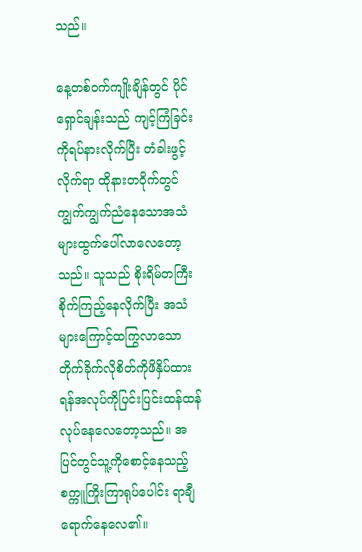သည်။

နေ့တစ်ဝက်ကျိုးချိန်တွင် ပိုင်ရှောင်ချန်းသည် ကျင့်ကြံခြင်းကိုရပ်နားလိုက်ပြီး တံခါးဖွင့်လိုက်ရာ ထိုနားတဝိုက်တွင်ကျွက်ကျွက်ညံနေသောအသံများထွက်ပေါ်လာလေတော့သည်။ သူသည် စိုးရိမ်တကြီးစိုက်ကြည့်နေလိုက်ပြီး အသံများကြောင့်ထကြွလာသော တိုက်ခိုက်လိုစိတ်ကိုဖိနှိပ်ထားရန်အလုပ်ကိုပြင်းပြင်းထန်ထန်လုပ်နေလေတော့သည်။ အပြင်တွင်သူ့ကိုစောင့်နေသည့် စက္ကူကြိုးကြာရုပ်ပေါင်း ရာချီရောက်နေလေ၏။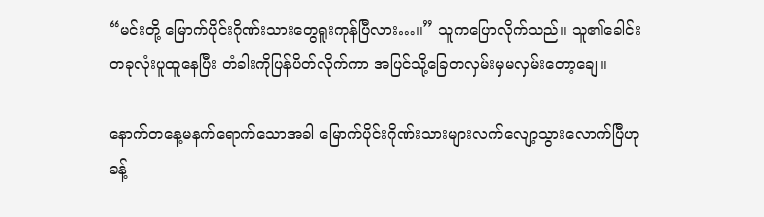“မင်းတို့ မြောက်ပိုင်းဂိုဏ်းသားတွေရူးကုန်ပြီလား…။” သူကပြောလိုက်သည်။ သူ၏ခေါင်းတခုလုံးပူထူနေပြီး တံခါးကိုပြန်ပိတ်လိုက်ကာ အပြင်သို့ခြေတလှမ်းမှမလှမ်းတော့ချေ။

နောက်တနေ့မနက်ရောက်သောအခါ မြောက်ပိုင်းဂိုဏ်းသားများလက်လျော့သွားလောက်ပြီဟု ခန့်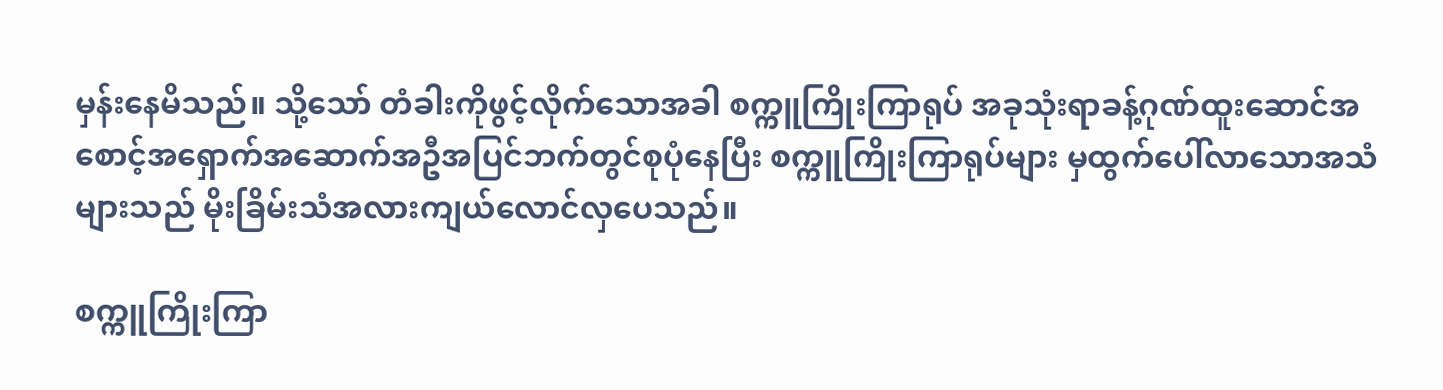မှန်းနေမိသည်။ သို့သော် တံခါးကိုဖွင့်လိုက်သောအခါ စက္ကူကြိုးကြာရုပ် အခုသုံးရာခန့်ဂုဏ်ထူးဆောင်အစောင့်အရှောက်အဆောက်အဦအပြင်ဘက်တွင်စုပုံနေပြီး စက္ကူကြိုးကြာရုပ်များ မှထွက်ပေါ်လာသောအသံများသည် မိုးခြိမ်းသံအလားကျယ်လောင်လှပေသည်။

စက္ကူကြိုးကြာ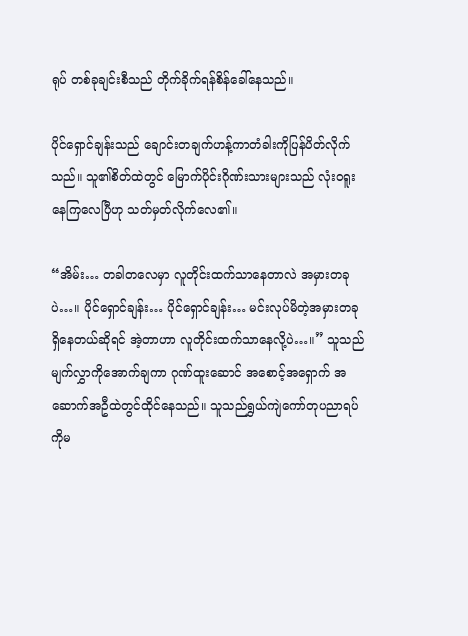ရုပ် တစ်ခုချင်းစီသည် တိုက်ခိုက်ရန်စိန်ခေါ်နေသည်။

ပိုင်ရှောင်ချန်းသည် ချောင်းတချက်ဟန့်ကာတံခါးကိုပြန်ပိတ်လိုက်သည်။ သူ၏စိတ်ထဲတွင် မြောက်ပိုင်းဂိုဏ်းသားများသည် လုံးဝရူးနေကြလေပြီဟု သတ်မှတ်လိုက်လေ၏။

“အိမ်း… တခါတလေမှာ လူတိုင်းထက်သာနေတာလဲ အမှားတခုပဲ…။ ပိုင်ရှောင်ချန်း… ပိုင်ရှောင်ချန်း… မင်းလုပ်မိတဲ့အမှားတခုရှိနေတယ်ဆိုရင် အဲ့တာဟာ လူတိုင်းထက်သာနေလို့ပဲ…။” သူသည်မျက်လွှာကိုအောက်ချကာ ဂုဏ်ထူးဆောင် အစောင့်အရှောက် အဆောက်အဦထဲတွင်ထိုင်နေသည်။ သူသည်ရွှယ်ကျဲကော်တုပညာရပ်ကိုမ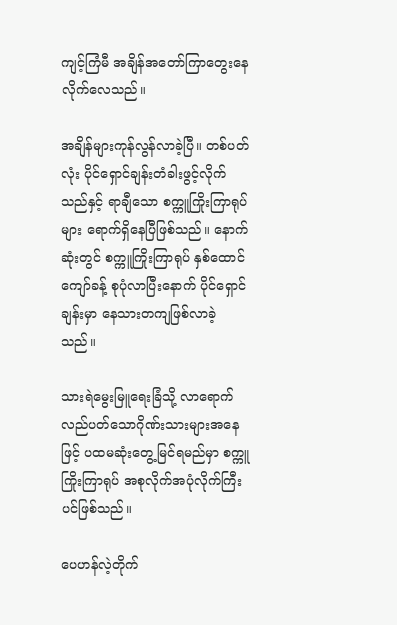ကျင့်ကြံမီ အချိန်အတော်ကြာတွေးနေလိုက်လေသည်။

အချိန်များကုန်လွန်လာခဲ့ပြီ။ တစ်ပတ်လုံး ပိုင်ရှောင်ချန်းတံခါးဖွင့်လိုက်သည်နှင့် ရာချီသော စက္ကူကြိုးကြာရုပ်များ ရောက်ရှိနေပြီဖြစ်သည်။ နောက်ဆုံးတွင် စက္ကူကြိုးကြာရုပ် နှစ်ထောင်ကျော်ခန့် စုပုံလာပြီးနောက် ပိုင်ရှောင်ချန်းမှာ နေသားတကျဖြစ်လာခဲ့သည်။

သားရဲမွေးမြူရေးခြံသို့ လာရောက်လည်ပတ်သောဂိုဏ်းသားများအနေဖြင့် ပထမဆုံးတွေ့မြင်ရမည်မှာ စက္ကူကြိုးကြာရုပ် အစုလိုက်အပုံလိုက်ကြီးပင်ဖြစ်သည်။

ပေဟန်လဲ့တိုက်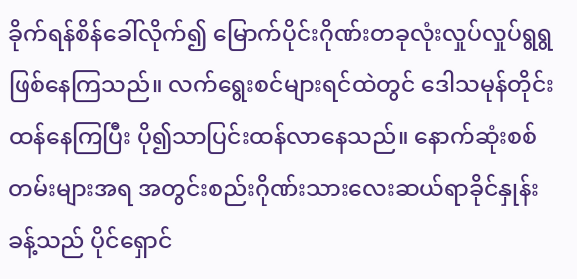ခိုက်ရန်စိန်ခေါ်လိုက်၍ မြောက်ပိုင်းဂိုဏ်းတခုလုံးလှုပ်လှုပ်ရွရွဖြစ်နေကြသည်။ လက်ရွေးစင်များရင်ထဲတွင် ဒေါသမုန်တိုင်းထန်နေကြပြီး ပို၍သာပြင်းထန်လာနေသည်။ နောက်ဆုံးစစ်တမ်းများအရ အတွင်းစည်းဂိုဏ်းသားလေးဆယ်ရာခိုင်နှုန်းခန့်သည် ပိုင်ရှောင်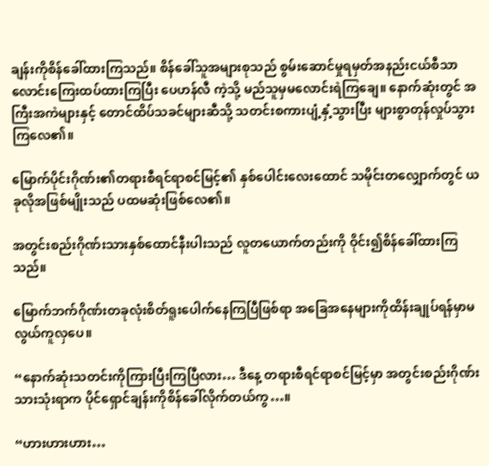ချန်းကိုစိန်ခေါ်ထားကြသည်။ စိန်ခေါ်သူအများစုသည် စွမ်းဆောင်မှုရမှတ်အနည်းငယ်စီသာလောင်းကြေးထပ်ထားကြပြီး ပေဟန်လီ ကဲ့သို့ မည်သူမှမလောင်းရဲကြချေ။ နောက်ဆုံးတွင် အကြီးအကဲများနှင့် တောင်ထိပ်သခင်များဆီသို့ သတင်းစကားပျံ့နှံ့သွားပြီး များစွာတုန်လှုပ်သွားကြလေ၏။

မြောက်ပိုင်းဂိုဏ်း၏တရားစီရင်ရာစင်မြင့်၏ နှစ်ပေါင်းလေးထောင် သမိုင်းတလျှောက်တွင် ယခုလိုအဖြစ်မျိုးသည် ပထမဆုံးဖြစ်လေ၏။

အတွင်းစည်းဂိုဏ်းသားနှစ်ထောင်နီးပါးသည် လူတယောက်တည်းကို ဝိုင်း၍စိန်ခေါ်ထားကြသည်။

မြောက်ဘက်ဂိုဏ်းတခုလုံးစိတ်ရူးပေါက်နေကြပြီဖြစ်ရာ အခြေအနေများကိုထိန်းချုပ်ရန်မှာမလွယ်ကူလှပေ။

“နောက်ဆုံးသတင်းကိုကြားပြီးကြပြီလား… ဒီနေ့ တရားစီရင်ရာစင်မြင့်မှာ အတွင်းစည်းဂိုဏ်းသားသုံးရာက ပိုင်ရှောင်ချန်းကိုစိန်ခေါ်လိုက်တယ်ကွ…။

“ဟားဟားဟား…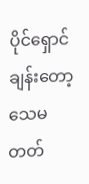ပိုင်ရှောင်ချန်းတော့ သေမတတ်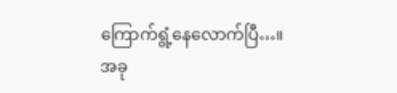ကြောက်ရွံ့နေလောက်ပြီ…။ အခု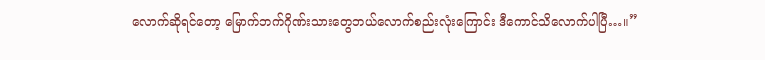လောက်ဆိုရင်တော့ မြောက်ဘက်ဂိုဏ်းသားတွေဘယ်လောက်စည်းလုံးကြောင်း ဒီကောင်သိလောက်ပါပြီ…။”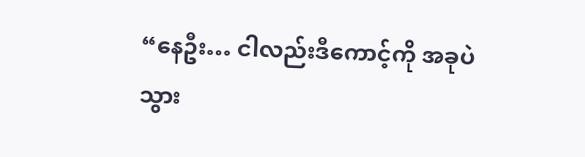“နေဦး… ငါလည်းဒီကောင့်ကို အခုပဲသွား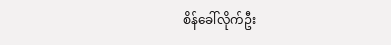စိန်ခေါ်လိုက်ဦး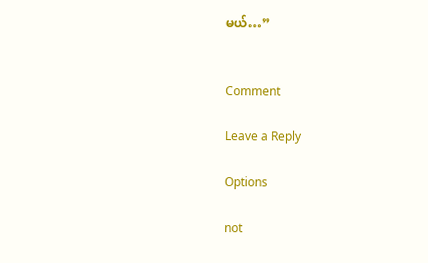မယ်…”


Comment

Leave a Reply

Options

not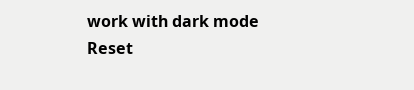work with dark mode
Reset